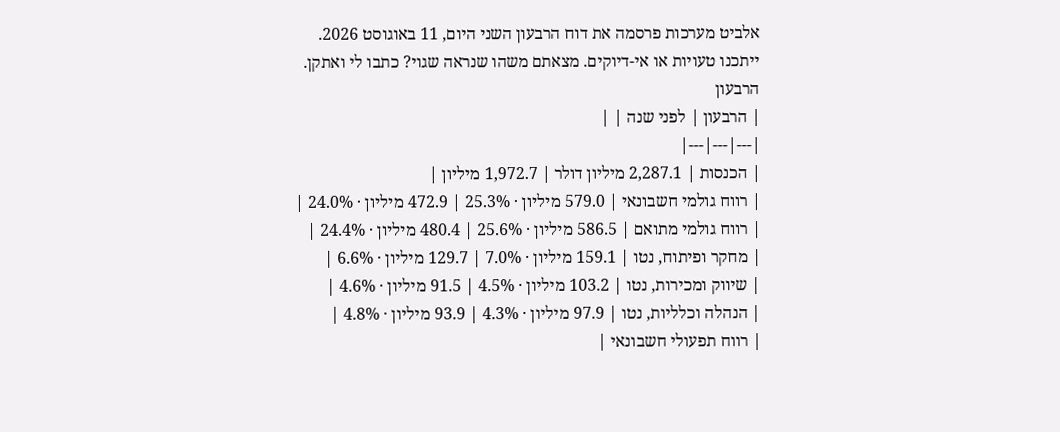אלביט מערכות פרסמה את דוח הרבעון השני היום, 11 באוגוסט 2026.
ייתכנו טעויות או אי-דיוקים. מצאתם משהו שנראה שגוי? כתבו לי ואתקן.
הרבעון
| הרבעון | לפני שנה | |
|---|---|---|
| הכנסות | 2,287.1 מיליון דולר | 1,972.7 מיליון |
| רווח גולמי חשבונאי | 579.0 מיליון · 25.3% | 472.9 מיליון · 24.0% |
| רווח גולמי מתואם | 586.5 מיליון · 25.6% | 480.4 מיליון · 24.4% |
| מחקר ופיתוח, נטו | 159.1 מיליון · 7.0% | 129.7 מיליון · 6.6% |
| שיווק ומכירות, נטו | 103.2 מיליון · 4.5% | 91.5 מיליון · 4.6% |
| הנהלה וכלליות, נטו | 97.9 מיליון · 4.3% | 93.9 מיליון · 4.8% |
| רווח תפעולי חשבונאי |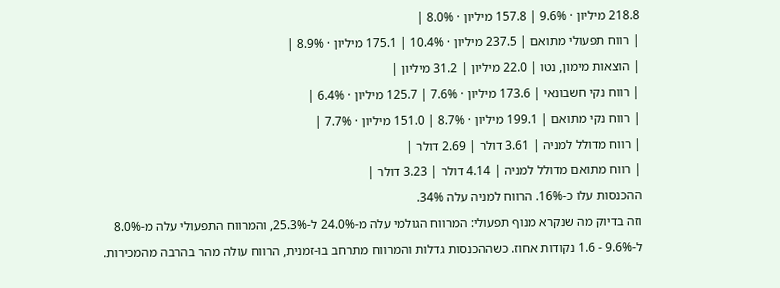218.8 מיליון · 9.6% | 157.8 מיליון · 8.0% |
| רווח תפעולי מתואם | 237.5 מיליון · 10.4% | 175.1 מיליון · 8.9% |
| הוצאות מימון, נטו | 22.0 מיליון | 31.2 מיליון |
| רווח נקי חשבונאי | 173.6 מיליון · 7.6% | 125.7 מיליון · 6.4% |
| רווח נקי מתואם | 199.1 מיליון · 8.7% | 151.0 מיליון · 7.7% |
| רווח מדולל למניה | 3.61 דולר | 2.69 דולר |
| רווח מתואם מדולל למניה | 4.14 דולר | 3.23 דולר |
ההכנסות עלו כ-16%. הרווח למניה עלה 34%.
וזה בדיוק מה שנקרא מנוף תפעולי: המרווח הגולמי עלה מ-24.0% ל-25.3%, והמרווח התפעולי עלה מ-8.0% ל-9.6% - 1.6 נקודות אחוז. כשההכנסות גדלות והמרווח מתרחב בו-זמנית, הרווח עולה מהר בהרבה מהמכירות.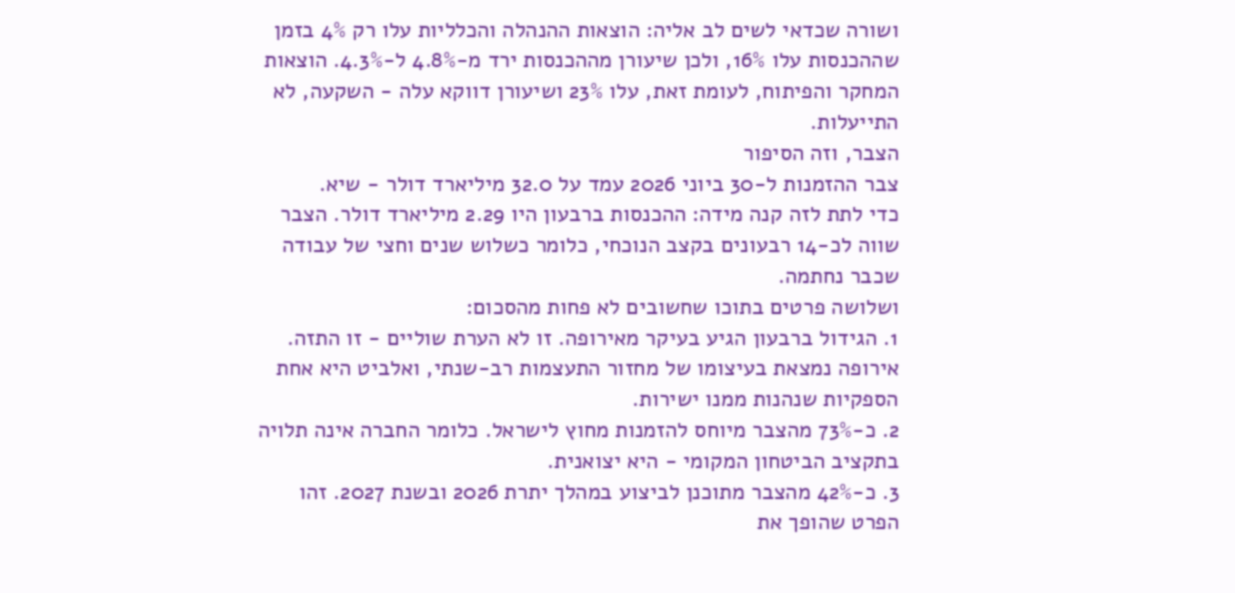ושורה שכדאי לשים לב אליה: הוצאות ההנהלה והכלליות עלו רק 4% בזמן שההכנסות עלו 16%, ולכן שיעורן מההכנסות ירד מ-4.8% ל-4.3%. הוצאות המחקר והפיתוח, לעומת זאת, עלו 23% ושיעורן דווקא עלה - השקעה, לא התייעלות.
הצבר, וזה הסיפור
צבר ההזמנות ל-30 ביוני 2026 עמד על 32.0 מיליארד דולר - שיא.
כדי לתת לזה קנה מידה: ההכנסות ברבעון היו 2.29 מיליארד דולר. הצבר שווה לכ-14 רבעונים בקצב הנוכחי, כלומר כשלוש שנים וחצי של עבודה שכבר נחתמה.
ושלושה פרטים בתוכו שחשובים לא פחות מהסכום:
1. הגידול ברבעון הגיע בעיקר מאירופה. זו לא הערת שוליים - זו התזה. אירופה נמצאת בעיצומו של מחזור התעצמות רב-שנתי, ואלביט היא אחת הספקיות שנהנות ממנו ישירות.
2. כ-73% מהצבר מיוחס להזמנות מחוץ לישראל. כלומר החברה אינה תלויה בתקציב הביטחון המקומי - היא יצואנית.
3. כ-42% מהצבר מתוכנן לביצוע במהלך יתרת 2026 ובשנת 2027. זהו הפרט שהופך את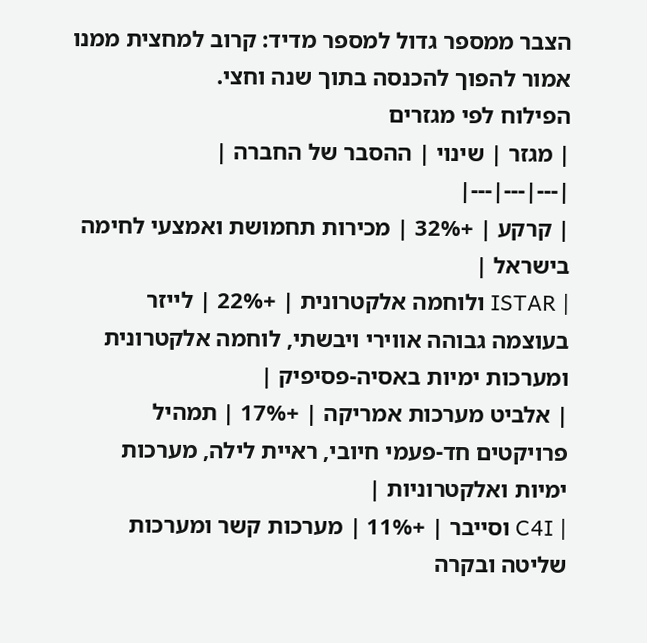הצבר ממספר גדול למספר מדיד: קרוב למחצית ממנו אמור להפוך להכנסה בתוך שנה וחצי.
הפילוח לפי מגזרים
| מגזר | שינוי | ההסבר של החברה |
|---|---|---|
| קרקע | +32% | מכירות תחמושת ואמצעי לחימה בישראל |
| ISTAR ולוחמה אלקטרונית | +22% | לייזר בעוצמה גבוהה אווירי ויבשתי, לוחמה אלקטרונית ומערכות ימיות באסיה-פסיפיק |
| אלביט מערכות אמריקה | +17% | תמהיל פרויקטים חד-פעמי חיובי, ראיית לילה, מערכות ימיות ואלקטרוניות |
| C4I וסייבר | +11% | מערכות קשר ומערכות שליטה ובקרה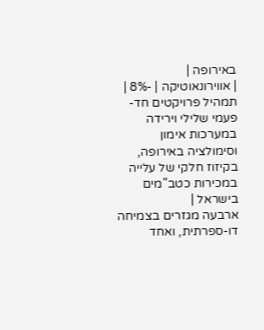באירופה |
| אווירונאוטיקה | -8% | תמהיל פרויקטים חד-פעמי שלילי וירידה במערכות אימון וסימולציה באירופה, בקיזוז חלקי של עלייה במכירות כטב"מים בישראל |
ארבעה מגזרים בצמיחה דו-ספרתית, ואחד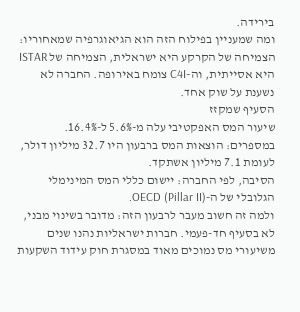בירידה.
ומה שמעניין בפילוח הזה הוא הגיאוגרפיה שמאחוריו: הצמיחה של הקרקע היא ישראלית, הצמיחה של ISTAR היא אסייתית, וה-C4I צומח באירופה. החברה לא נשענת על שוק אחד.
הסעיף שמקזז
שיעור המס האפקטיבי עלה מ-5.6% ל-16.4%.
במספרים: הוצאות המס ברבעון היו 32.7 מיליון דולר, לעומת 7.1 מיליון אשתקד.
הסיבה, לפי החברה: יישום כללי המס המינימלי הגלובלי של ה-OECD (Pillar II).
ולמה זה חשוב מעבר לרבעון הזה: מדובר בשינוי מבני, לא בסעיף חד-פעמי. חברות ישראליות נהנו שנים משיעורי מס נמוכים מאוד במסגרת חוק עידוד השקעות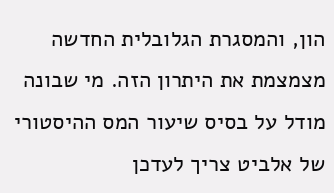הון, והמסגרת הגלובלית החדשה מצמצמת את היתרון הזה. מי שבונה מודל על בסיס שיעור המס ההיסטורי של אלביט צריך לעדכן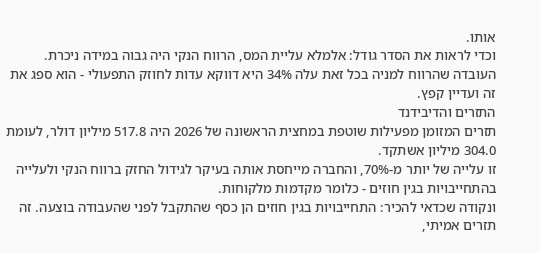אותו.
וכדי לראות את הסדר גודל: אלמלא עליית המס, הרווח הנקי היה גבוה במידה ניכרת. העובדה שהרווח למניה בכל זאת עלה 34% היא דווקא עדות לחוזק התפעולי - הוא ספג את זה ועדיין קפץ.
התזרים והדיבידנד
תזרים המזומן מפעילות שוטפת במחצית הראשונה של 2026 היה 517.8 מיליון דולר, לעומת 304.0 מיליון אשתקד.
זו עלייה של יותר מ-70%, והחברה מייחסת אותה בעיקר לגידול החזק ברווח הנקי ולעלייה בהתחייבויות בגין חוזים - כלומר מקדמות מלקוחות.
ונקודה שכדאי להכיר: התחייבויות בגין חוזים הן כסף שהתקבל לפני שהעבודה בוצעה. זה תזרים אמיתי,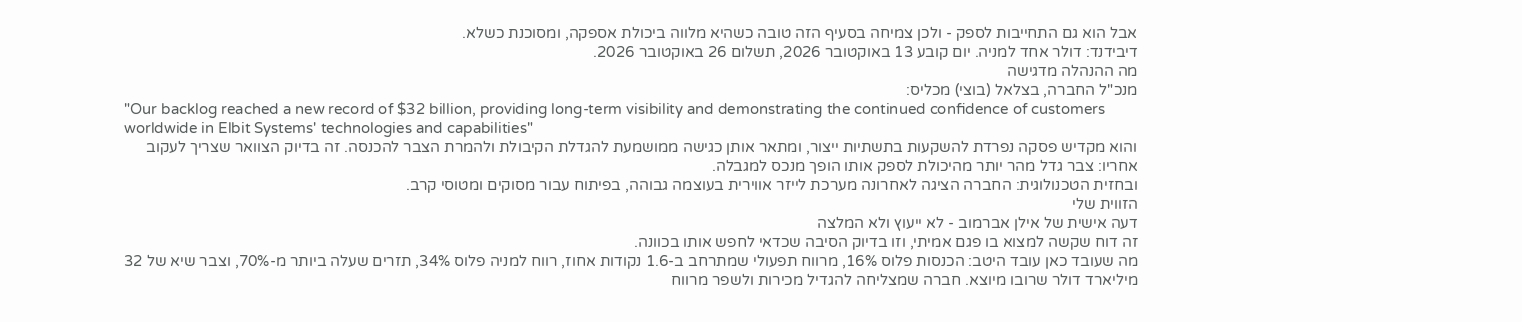אבל הוא גם התחייבות לספק - ולכן צמיחה בסעיף הזה טובה כשהיא מלווה ביכולת אספקה, ומסוכנת כשלא.
דיבידנד: דולר אחד למניה. יום קובע 13 באוקטובר 2026, תשלום 26 באוקטובר 2026.
מה ההנהלה מדגישה
מנכ"ל החברה, בצלאל (בוצי) מכליס:
"Our backlog reached a new record of $32 billion, providing long-term visibility and demonstrating the continued confidence of customers worldwide in Elbit Systems' technologies and capabilities"
והוא מקדיש פסקה נפרדת להשקעות בתשתיות ייצור, ומתאר אותן כגישה ממושמעת להגדלת הקיבולת ולהמרת הצבר להכנסה. זה בדיוק הצוואר שצריך לעקוב אחריו: צבר גדל מהר יותר מהיכולת לספק אותו הופך מנכס למגבלה.
ובחזית הטכנולוגית: החברה הציגה לאחרונה מערכת לייזר אווירית בעוצמה גבוהה, בפיתוח עבור מסוקים ומטוסי קרב.
הזווית שלי
דעה אישית של אילן אברמוב - לא ייעוץ ולא המלצה
זה דוח שקשה למצוא בו פגם אמיתי, וזו בדיוק הסיבה שכדאי לחפש אותו בכוונה.
מה שעובד כאן עובד היטב: הכנסות פלוס 16%, מרווח תפעולי שמתרחב ב-1.6 נקודות אחוז, רווח למניה פלוס 34%, תזרים שעלה ביותר מ-70%, וצבר שיא של 32 מיליארד דולר שרובו מיוצא. חברה שמצליחה להגדיל מכירות ולשפר מרווח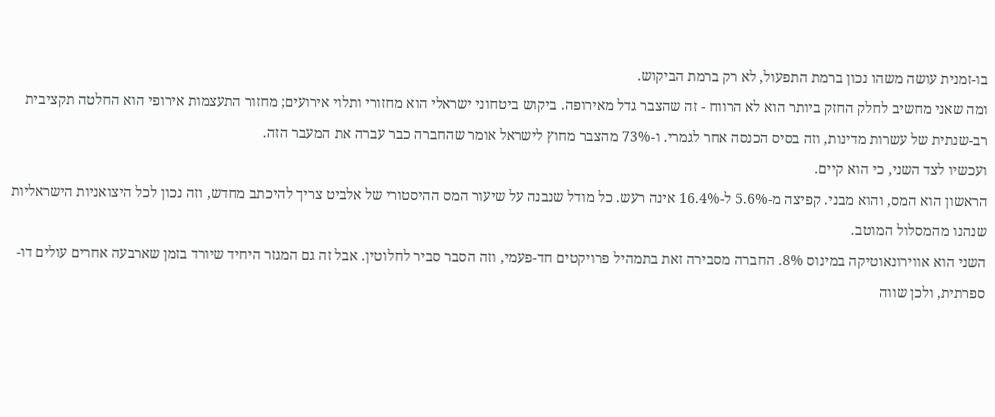בו-זמנית עושה משהו נכון ברמת התפעול, לא רק ברמת הביקוש.
ומה שאני מחשיב לחלק החזק ביותר הוא לא הרווח - זה שהצבר גדל מאירופה. ביקוש ביטחוני ישראלי הוא מחזורי ותלוי אירועים; מחזור התעצמות אירופי הוא החלטה תקציבית רב-שנתית של עשרות מדינות, וזה בסיס הכנסה אחר לגמרי. ו-73% מהצבר מחוץ לישראל אומר שהחברה כבר עברה את המעבר הזה.
ועכשיו לצד השני, כי הוא קיים.
הראשון הוא המס, והוא מבני. קפיצה מ-5.6% ל-16.4% אינה רעש. כל מודל שנבנה על שיעור המס ההיסטורי של אלביט צריך להיכתב מחדש, וזה נכון לכל היצואניות הישראליות שנהנו מהמסלול המוטב.
השני הוא אווירונאוטיקה במינוס 8%. החברה מסבירה זאת בתמהיל פרויקטים חד-פעמי, וזה הסבר סביר לחלוטין. אבל זה גם המגזר היחיד שיורד בזמן שארבעה אחרים עולים דו-ספרתית, ולכן שווה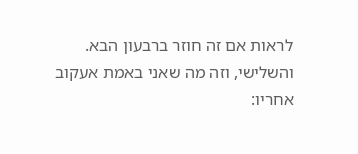לראות אם זה חוזר ברבעון הבא.
והשלישי, וזה מה שאני באמת אעקוב אחריו: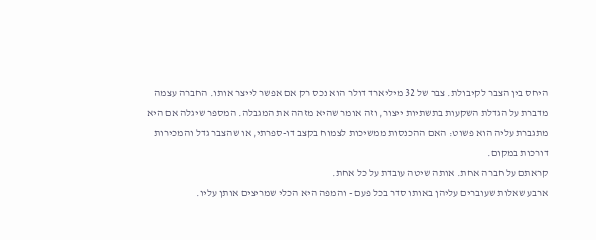היחס בין הצבר לקיבולת. צבר של 32 מיליארד דולר הוא נכס רק אם אפשר לייצר אותו. החברה עצמה מדברת על הגדלת השקעות בתשתיות ייצור, וזה אומר שהיא מזהה את המגבלה. המספר שיגלה אם היא מתגברת עליה הוא פשוט: האם ההכנסות ממשיכות לצמוח בקצב דו-ספרתי, או שהצבר גדל והמכירות דורכות במקום.
קראתם על חברה אחת. אותה שיטה עובדת על כל אחת.
ארבע שאלות שעוברים עליהן באותו סדר בכל פעם - והמפה היא הכלי שמריצים אותן עליו.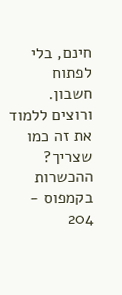חינם, בלי לפתוח חשבון.
ורוצים ללמוד את זה כמו שצריך? ההכשרות בקמפוס - 204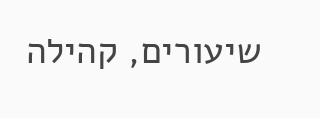שיעורים, קהילה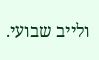ולייב שבועי.